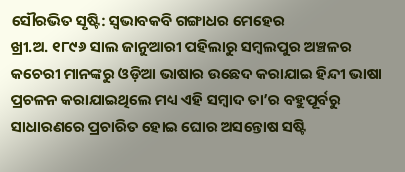ସୌରଭିତ ସୃଷ୍ଟି: ସ୍ଵଭାବକବି ଗଙ୍ଗାଧର ମେହେର
ଖ୍ରୀ.ଅ. ୧୮୯୬ ସାଲ ଜାନୁଆରୀ ପହିଲାରୁ ସମ୍ବଲପୁର ଅଞ୍ଚଳର କଚେରୀ ମାନଙ୍କରୁ ଓଡ଼ିଆ ଭାଷାର ଉଛେଦ କରାଯାଇ ହିନ୍ଦୀ ଭାଷା ପ୍ରଚଳନ କରାଯାଇଥିଲେ ମଧ୍ୟ ଏହି ସମ୍ବାଦ ତା’ର ବହୁପୂର୍ବରୁ ସାଧାରଣରେ ପ୍ରଚାରିତ ହୋଇ ଘୋର ଅସନ୍ତୋଷ ସଷ୍ଟି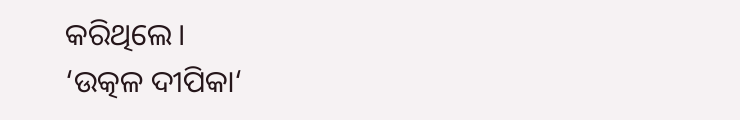କରିଥିଲେ।
‘ଉତ୍କଳ ଦୀପିକା‘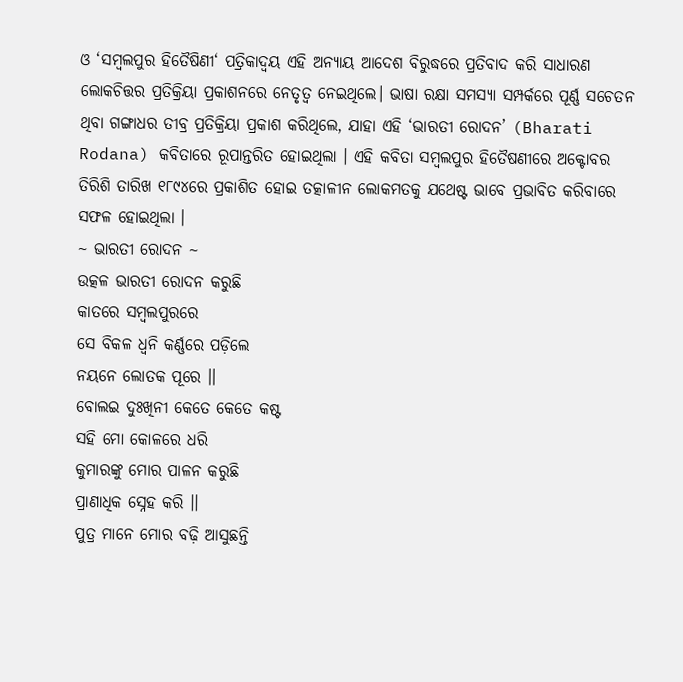ଓ ‘ସମ୍ବଲପୁର ହିତୈଷିଣୀ‘ ପତ୍ରିକାଦ୍ଵୟ ଏହି ଅନ୍ୟାୟ ଆଦେଶ ବିରୁଦ୍ଧରେ ପ୍ରତିବାଦ କରି ସାଧାରଣ ଲୋକଚିତ୍ତର ପ୍ରତିକ୍ରିୟା ପ୍ରକାଶନରେ ନେତୃତ୍ଵ ନେଇଥିଲେ। ଭାଷା ରକ୍ଷା ସମସ୍ୟା ସମ୍ପର୍କରେ ପୂର୍ଣ୍ଣ ସଚେତନ ଥିବା ଗଙ୍ଗାଧର ତୀବ୍ର ପ୍ରତିକ୍ରିୟା ପ୍ରକାଶ କରିଥିଲେ, ଯାହା ଏହି ‘ଭାରତୀ ରୋଦନ’ (Bharati Rodana) କବିତାରେ ରୂପାନ୍ତରିତ ହୋଇଥିଲା । ଏହି କବିତା ସମ୍ବଲପୁର ହିତୈଷଣୀରେ ଅକ୍ଟୋବର ତିରିଶି ତାରିଖ ୧୮୯୪ରେ ପ୍ରକାଶିତ ହୋଇ ତତ୍କାଳୀନ ଲୋକମତକୁ ଯଥେଷ୍ଟ ଭାବେ ପ୍ରଭାବିତ କରିବାରେ ସଫଳ ହୋଇଥିଲା ।
~ ଭାରତୀ ରୋଦନ ~
ଉତ୍କଳ ଭାରତୀ ରୋଦନ କରୁଛି
କାତରେ ସମ୍ବଲପୁରରେ
ସେ ବିକଳ ଧ୍ଵନି କର୍ଣ୍ଣରେ ପଡ଼ିଲେ
ନୟନେ ଲୋତକ ପୂରେ ।।
ବୋଲଇ ଦୁଃଖିନୀ କେତେ କେତେ କଷ୍ଟ
ସହି ମୋ କୋଳରେ ଧରି
କୁମାରଙ୍କୁ ମୋର ପାଳନ କରୁଛି
ପ୍ରାଣାଧିକ ସ୍ନେହ କରି ।।
ପୁତ୍ର ମାନେ ମୋର ବଢ଼ି ଆସୁଛନ୍ତି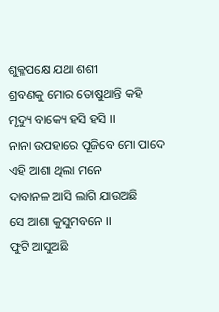ଶୁକ୍ଳପକ୍ଷେ ଯଥା ଶଶୀ
ଶ୍ରବଣକୁ ମୋର ତୋଷୁଥାନ୍ତି କହି
ମୃଦ୍ୟୁ ବାକ୍ୟେ ହସି ହସି ।।
ନାନା ଉପହାରେ ପୂଜିବେ ମୋ ପାଦେ
ଏହି ଆଶା ଥିଲା ମନେ
ଦାବାନଳ ଆସି ଲାଗି ଯାଉଅଛି
ସେ ଆଶା କୁସୁମବନେ ।।
ଫୁଟି ଆସୁଅଛି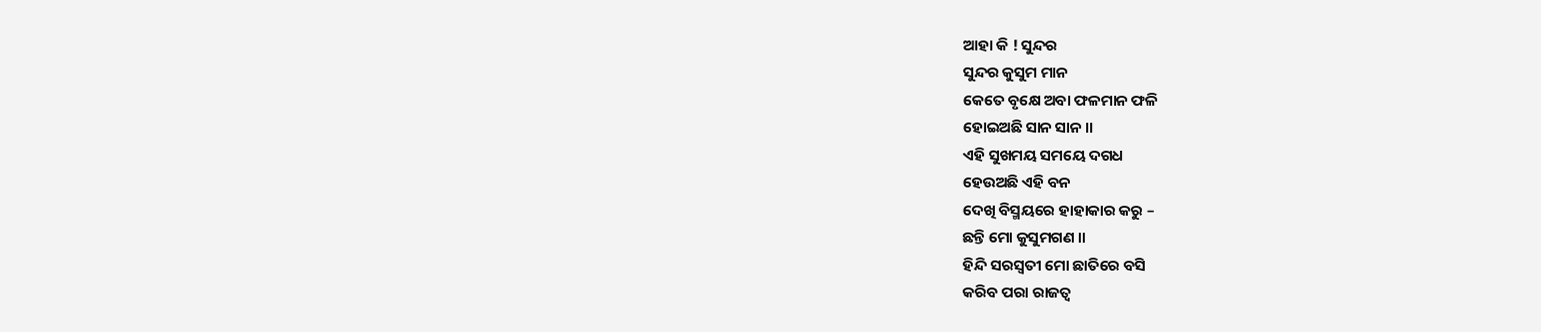ଆହା କି ! ସୁନ୍ଦର
ସୁନ୍ଦର କୁସୁମ ମାନ
କେତେ ବୃକ୍ଷେ ଅବା ଫଳମାନ ଫଳି
ହୋଇଅଛି ସାନ ସାନ ।।
ଏହି ସୁଖମୟ ସମୟେ ଦଗଧ
ହେଉଅଛି ଏହି ବନ
ଦେଖି ବିସ୍ମୟରେ ହାହାକାର କରୁ –
ଛନ୍ତି ମୋ କୁସୁମଗଣ ।।
ହିନ୍ଦି ସରସ୍ଵତୀ ମୋ ଛାତିରେ ବସି
କରିବ ପରା ରାଜତ୍ଵ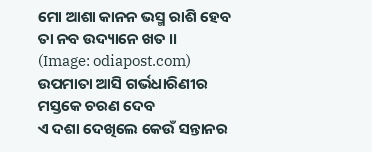ମୋ ଆଶା କାନନ ଭସ୍ମ ରାଶି ହେବ
ତା ନବ ଉଦ୍ୟାନେ ଖତ ।।
(Image: odiapost.com)
ଉପମାତା ଆସି ଗର୍ଭଧାରିଣୀର
ମସ୍ତକେ ଚରଣ ଦେବ
ଏ ଦଶା ଦେଖିଲେ କେଉଁ ସନ୍ତାନର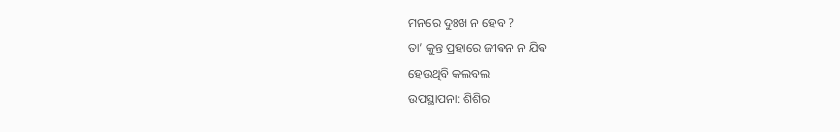ମନରେ ଦୁଃଖ ନ ହେବ ?
ତା’ କୁନ୍ତ ପ୍ରହାରେ ଜୀଵନ ନ ଯିଵ
ହେଉଥିବି କଲବଲ
ଉପସ୍ଥାପନା: ଶିଶିର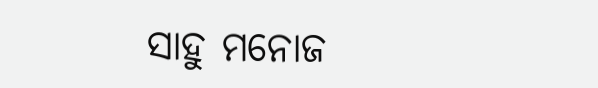ସାହୁ ମନୋଜ